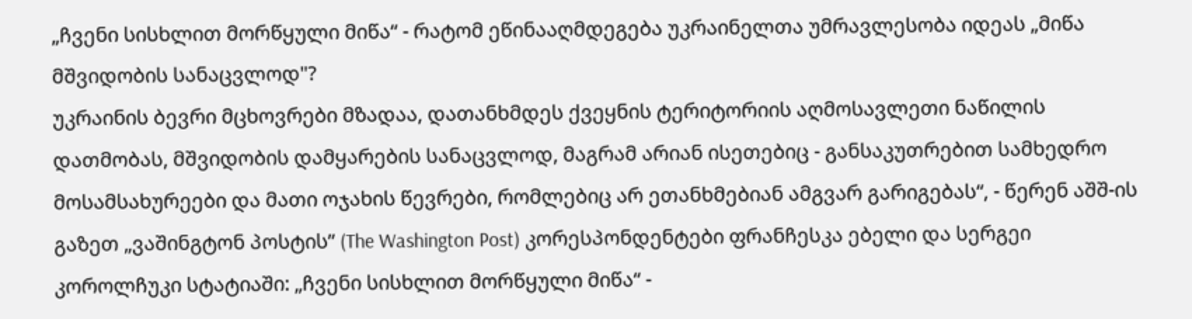„ჩვენი სისხლით მორწყული მიწა“ - რატომ ეწინააღმდეგება უკრაინელთა უმრავლესობა იდეას „მიწა მშვიდობის სანაცვლოდ"?
უკრაინის ბევრი მცხოვრები მზადაა, დათანხმდეს ქვეყნის ტერიტორიის აღმოსავლეთი ნაწილის დათმობას, მშვიდობის დამყარების სანაცვლოდ, მაგრამ არიან ისეთებიც - განსაკუთრებით სამხედრო მოსამსახურეები და მათი ოჯახის წევრები, რომლებიც არ ეთანხმებიან ამგვარ გარიგებას“, - წერენ აშშ-ის გაზეთ „ვაშინგტონ პოსტის” (The Washington Post) კორესპონდენტები ფრანჩესკა ებელი და სერგეი კოროლჩუკი სტატიაში: „ჩვენი სისხლით მორწყული მიწა“ -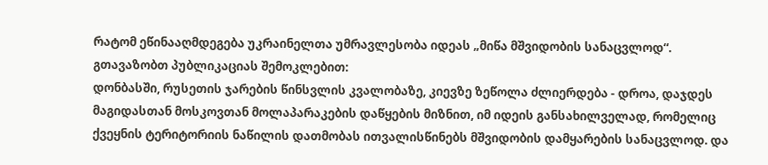რატომ ეწინააღმდეგება უკრაინელთა უმრავლესობა იდეას „მიწა მშვიდობის სანაცვლოდ“.
გთავაზობთ პუბლიკაციას შემოკლებით:
დონბასში, რუსეთის ჯარების წინსვლის კვალობაზე, კიევზე ზეწოლა ძლიერდება - დროა, დაჯდეს მაგიდასთან მოსკოვთან მოლაპარაკების დაწყების მიზნით, იმ იდეის განსახილველად, რომელიც ქვეყნის ტერიტორიის ნაწილის დათმობას ითვალისწინებს მშვიდობის დამყარების სანაცვლოდ. და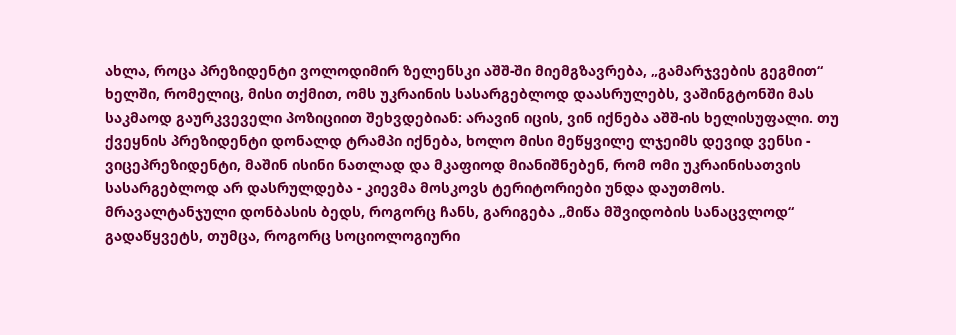ახლა, როცა პრეზიდენტი ვოლოდიმირ ზელენსკი აშშ-ში მიემგზავრება, „გამარჯვების გეგმით“ ხელში, რომელიც, მისი თქმით, ომს უკრაინის სასარგებლოდ დაასრულებს, ვაშინგტონში მას საკმაოდ გაურკვეველი პოზიციით შეხვდებიან: არავინ იცის, ვინ იქნება აშშ-ის ხელისუფალი. თუ ქვეყნის პრეზიდენტი დონალდ ტრამპი იქნება, ხოლო მისი მეწყვილე ლჯეიმს დევიდ ვენსი - ვიცეპრეზიდენტი, მაშინ ისინი ნათლად და მკაფიოდ მიანიშნებენ, რომ ომი უკრაინისათვის სასარგებლოდ არ დასრულდება - კიევმა მოსკოვს ტერიტორიები უნდა დაუთმოს.
მრავალტანჯული დონბასის ბედს, როგორც ჩანს, გარიგება „მიწა მშვიდობის სანაცვლოდ“ გადაწყვეტს, თუმცა, როგორც სოციოლოგიური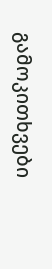გამოკითხვები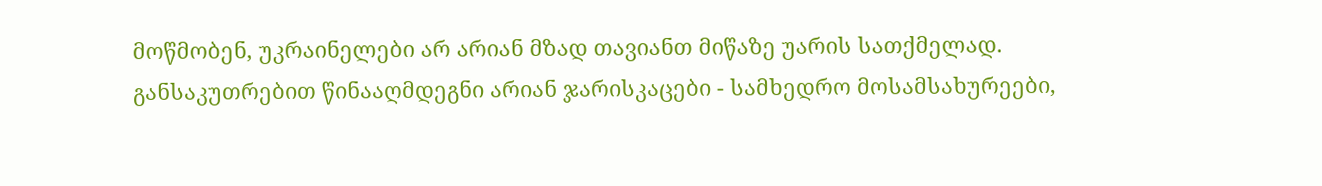მოწმობენ, უკრაინელები არ არიან მზად თავიანთ მიწაზე უარის სათქმელად. განსაკუთრებით წინააღმდეგნი არიან ჯარისკაცები - სამხედრო მოსამსახურეები,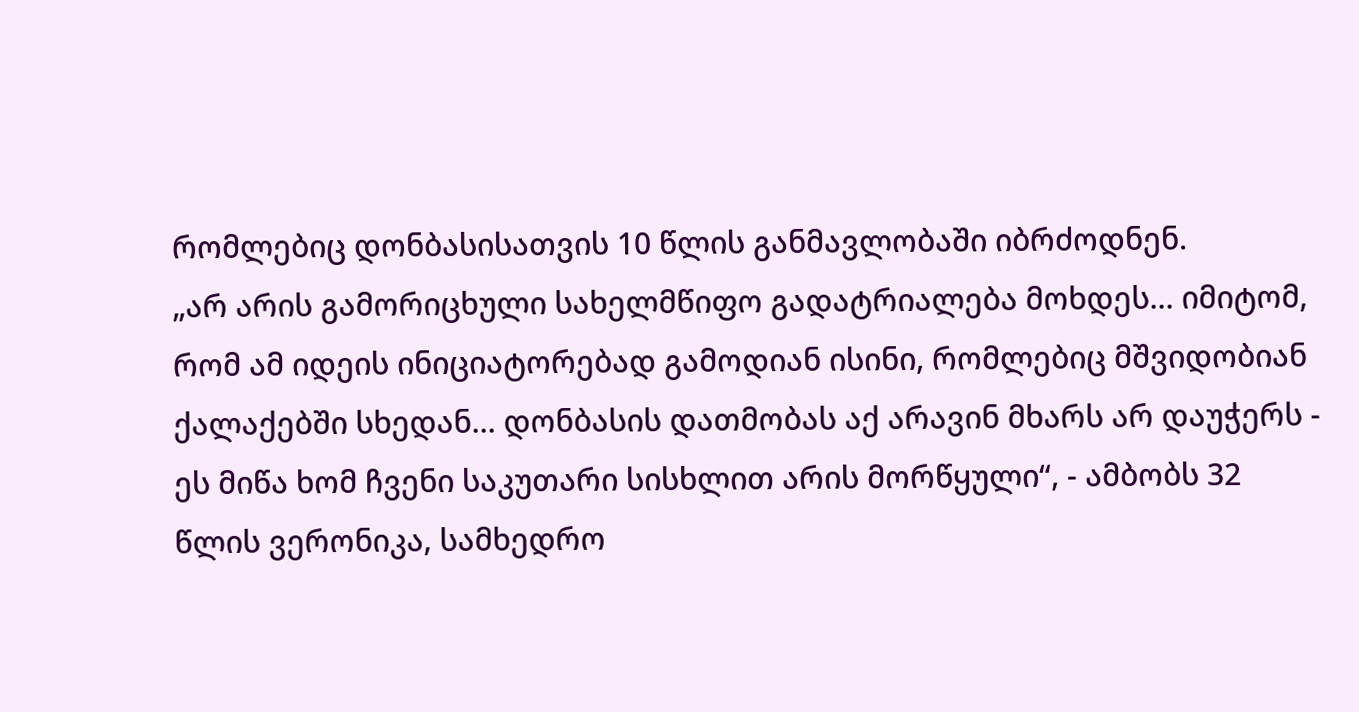რომლებიც დონბასისათვის 10 წლის განმავლობაში იბრძოდნენ.
„არ არის გამორიცხული სახელმწიფო გადატრიალება მოხდეს... იმიტომ, რომ ამ იდეის ინიციატორებად გამოდიან ისინი, რომლებიც მშვიდობიან ქალაქებში სხედან... დონბასის დათმობას აქ არავინ მხარს არ დაუჭერს - ეს მიწა ხომ ჩვენი საკუთარი სისხლით არის მორწყული“, - ამბობს 32 წლის ვერონიკა, სამხედრო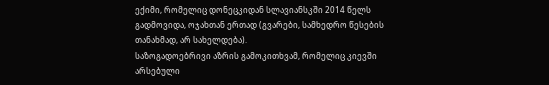ექიმი, რომელიც დონეცკიდან სლავიანსკში 2014 წელს გადმოვიდა, ოჯახთან ერთად (გვარები, სამხედრო წესების თანახმად, არ სახელდება).
საზოგადოებრივი აზრის გამოკითხვამ, რომელიც კიევში არსებული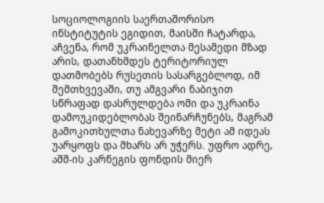სოციოლოგიის საერთაშორისო ინსტიტუტის ეგიდით, მაისში ჩატარდა, აჩვენა, რომ უკრაინელთა მესამედი მზად არის, დათანხმდეს ტერიტორიულ დათმობებს რუსეთის სასარგებლოდ, იმ შემთხვევაში, თუ ამგვარი ნაბიჯით სწრაფად დასრულდება ომი და უკრაინა დამოუკიდებლობას შეინარჩუნებს, მაგრამ გამოკითხულთა ნახევარზე მეტი ამ იდეას უარყოფს და მხარს არ უჭერს. უფრო ადრე, აშშ-ის კარნეგის ფონდის მიერ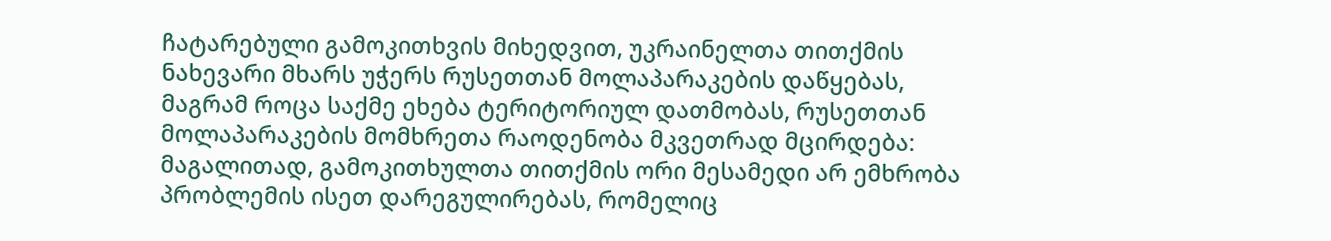ჩატარებული გამოკითხვის მიხედვით, უკრაინელთა თითქმის ნახევარი მხარს უჭერს რუსეთთან მოლაპარაკების დაწყებას, მაგრამ როცა საქმე ეხება ტერიტორიულ დათმობას, რუსეთთან მოლაპარაკების მომხრეთა რაოდენობა მკვეთრად მცირდება: მაგალითად, გამოკითხულთა თითქმის ორი მესამედი არ ემხრობა პრობლემის ისეთ დარეგულირებას, რომელიც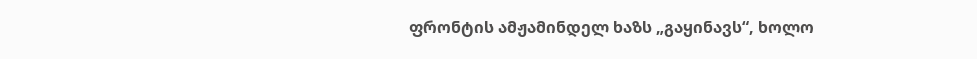ფრონტის ამჟამინდელ ხაზს „გაყინავს“, ხოლო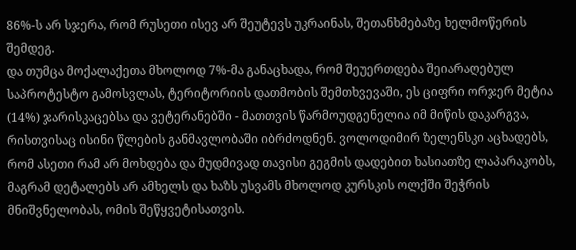86%-ს არ სჯერა, რომ რუსეთი ისევ არ შეუტევს უკრაინას, შეთანხმებაზე ხელმოწერის შემდეგ.
და თუმცა მოქალაქეთა მხოლოდ 7%-მა განაცხადა, რომ შეუერთდება შეიარაღებულ საპროტესტო გამოსვლას, ტერიტორიის დათმობის შემთხვევაში, ეს ციფრი ორჯერ მეტია (14%) ჯარისკაცებსა და ვეტერანებში - მათთვის წარმოუდგენელია იმ მიწის დაკარგვა, რისთვისაც ისინი წლების განმავლობაში იბრძოდნენ. ვოლოდიმირ ზელენსკი აცხადებს, რომ ასეთი რამ არ მოხდება და მუდმივად თავისი გეგმის დადებით ხასიათზე ლაპარაკობს, მაგრამ დეტალებს არ ამხელს და ხაზს უსვამს მხოლოდ კურსკის ოლქში შეჭრის მნიშვნელობას, ომის შეწყვეტისათვის.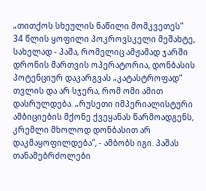„თითქოს სხეულის ნაწილი მომკვეთეს“
34 წლის ყოფილი პოკროვსკელი მეშახტე, სახელად - პაშა, რომელიც ამჟამად ჯარში დრონის მართვის ოპერატორია, დონბასის პოტენციურ დაკარგვას „კატასტროფად“ თვლის და არ სჯერა, რომ ომი ამით დასრულდება. „რუსეთი იმპერიალისტური ამბიციების მქონე ქვეყანას წარმოადგენს, კრემლი მხოლოდ დონბასით არ დაკმაყოფილდება“, - ამბობს იგი. პაშას თანამებრძოლები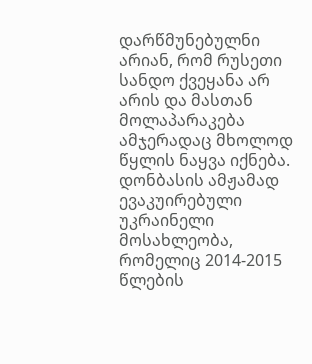დარწმუნებულნი არიან, რომ რუსეთი სანდო ქვეყანა არ არის და მასთან მოლაპარაკება ამჯერადაც მხოლოდ წყლის ნაყვა იქნება. დონბასის ამჟამად ევაკუირებული უკრაინელი მოსახლეობა, რომელიც 2014-2015 წლების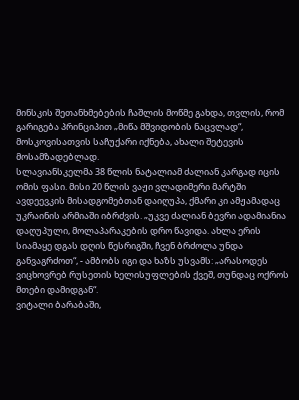მინსკის შეთანხმებების ჩაშლის მოწმე გახდა, თვლის, რომ გარიგება პრინციპით „მიწა მშვიდობის ნაცვლად“, მოსკოვისათვის საჩუქარი იქნება, ახალი შეტევის მოსამზადებლად.
სლავიანსკელმა 38 წლის ნატალიამ ძალიან კარგად იცის ომის ფასი. მისი 20 წლის ვაჟი ვლადიმერი მარტში ავდეევკის მისადგომებთან დაიღუპა, ქმარი კი ამჟამადაც უკრაინის არმიაში იბრძვის. „უკვე ძალიან ბევრი ადამიანია დაღუპული, მოლაპარაკების დრო წავიდა. ახლა ერის სიამაყე დგას დღის წესრიგში, ჩვენ ბრძოლა უნდა განვაგრძოთ“, - ამბობს იგი და ხაზს უსვამს: „არასოდეს ვიცხოვრებ რუსეთის ხელისუფლების ქვეშ, თუნდაც ოქროს მთები დამიდგან“.
ვიტალი ბარაბაში,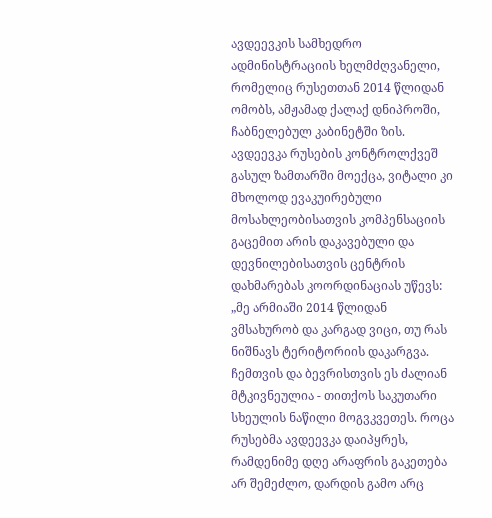ავდეევკის სამხედრო ადმინისტრაციის ხელმძღვანელი, რომელიც რუსეთთან 2014 წლიდან ომობს, ამჟამად ქალაქ დნიპროში, ჩაბნელებულ კაბინეტში ზის. ავდეევკა რუსების კონტროლქვეშ გასულ ზამთარში მოექცა, ვიტალი კი მხოლოდ ევაკუირებული მოსახლეობისათვის კომპენსაციის გაცემით არის დაკავებული და დევნილებისათვის ცენტრის დახმარებას კოორდინაციას უწევს: „მე არმიაში 2014 წლიდან ვმსახურობ და კარგად ვიცი, თუ რას ნიშნავს ტერიტორიის დაკარგვა. ჩემთვის და ბევრისთვის ეს ძალიან მტკივნეულია - თითქოს საკუთარი სხეულის ნაწილი მოგვკვეთეს. როცა რუსებმა ავდეევკა დაიპყრეს, რამდენიმე დღე არაფრის გაკეთება არ შემეძლო, დარდის გამო არც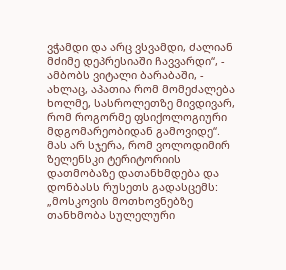ვჭამდი და არც ვსვამდი, ძალიან მძიმე დეპრესიაში ჩავვარდი“, - ამბობს ვიტალი ბარაბაში, - ახლაც, აპათია რომ მომეძალება ხოლმე, სასროლეთზე მივდივარ, რომ როგორმე ფსიქოლოგიური მდგომარეობიდან გამოვიდე“. მას არ სჯერა, რომ ვოლოდიმირ ზელენსკი ტერიტორიის დათმობაზე დათანხმდება და დონბასს რუსეთს გადასცემს: „მოსკოვის მოთხოვნებზე თანხმობა სულელური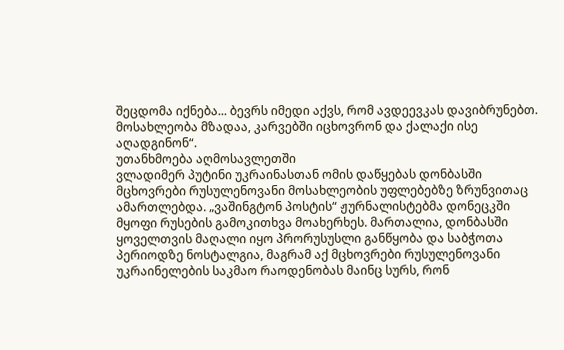შეცდომა იქნება... ბევრს იმედი აქვს, რომ ავდეევკას დავიბრუნებთ. მოსახლეობა მზადაა, კარვებში იცხოვრონ და ქალაქი ისე აღადგინონ“.
უთანხმოება აღმოსავლეთში
ვლადიმერ პუტინი უკრაინასთან ომის დაწყებას დონბასში მცხოვრები რუსულენოვანი მოსახლეობის უფლებებზე ზრუნვითაც ამართლებდა. „ვაშინგტონ პოსტის“ ჟურნალისტებმა დონეცკში მყოფი რუსების გამოკითხვა მოახერხეს. მართალია, დონბასში ყოველთვის მაღალი იყო პრორუსუსლი განწყობა და საბჭოთა პერიოდზე ნოსტალგია, მაგრამ აქ მცხოვრები რუსულენოვანი უკრაინელების საკმაო რაოდენობას მაინც სურს, რონ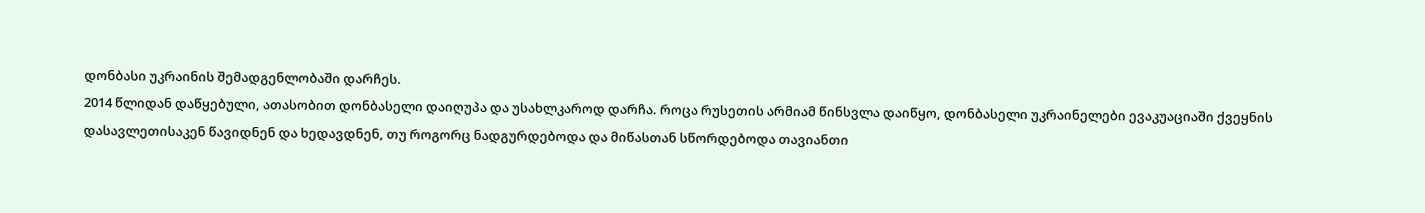დონბასი უკრაინის შემადგენლობაში დარჩეს.
2014 წლიდან დაწყებული, ათასობით დონბასელი დაიღუპა და უსახლკაროდ დარჩა. როცა რუსეთის არმიამ წინსვლა დაიწყო, დონბასელი უკრაინელები ევაკუაციაში ქვეყნის დასავლეთისაკენ წავიდნენ და ხედავდნენ, თუ როგორც ნადგურდებოდა და მიწასთან სწორდებოდა თავიანთი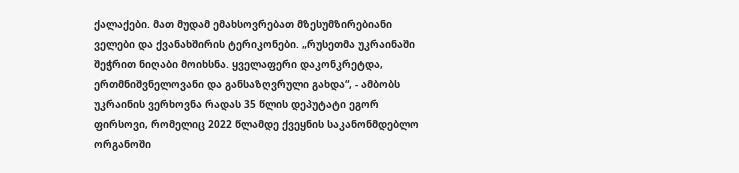ქალაქები. მათ მუდამ ემახსოვრებათ მზესუმზირებიანი ველები და ქვანახშირის ტერიკონები. „რუსეთმა უკრაინაში შეჭრით ნიღაბი მოიხსნა. ყველაფერი დაკონკრეტდა, ერთმნიშვნელოვანი და განსაზღვრული გახდა“, - ამბობს უკრაინის ვერხოვნა რადას 35 წლის დეპუტატი ეგორ ფირსოვი, რომელიც 2022 წლამდე ქვეყნის საკანონმდებლო ორგანოში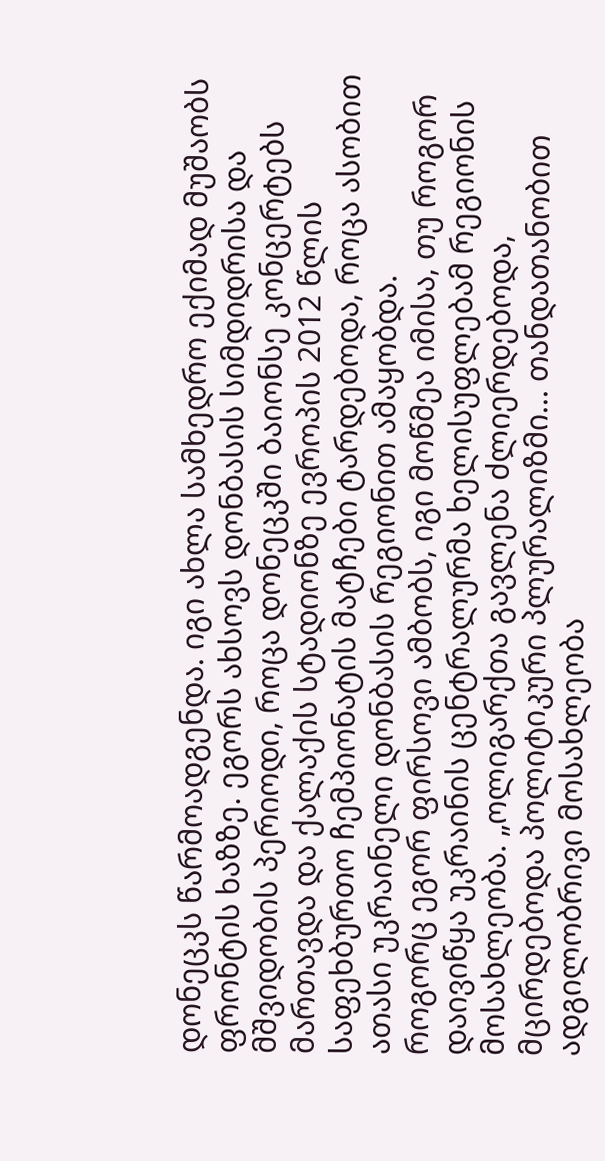დონეცკს წარმოადგენდა. იგი ახლა სამხედრო ექიმად მუშაობს ფრონტის ხაზზე. ეგორს ახსოვს დონბასის სიმდიდრისა და მშვიდობის პერიოდი, როცა დონეცკში ბაიონსე კონცერტებს მართავდა და ქალაქის სტადიონზე ევროპის 2012 წლის საფეხბურთო ჩემპიონატის მატჩები ტარდებოდა, როცა ასობით ათასი უკრაინელი დონბასის რეგიონით ამაყობდა.
როგორც ეგორ ფირსოვი ამბობს, იგი მოწმეა იმისა, თუ როგორ დაივიწყა უკრაინის ცენტრალურმა ხელისუფლებამ რეგიონის მოსახლეობა. „ოლიგარქთა გავლენა ძლიერდებოდა, მცირდებოდა პოლიტიკური პლურალიზმი... თანდათანობით ადგილობრივი მოსახლეობა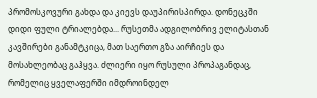პრომოსკოვური გახდა და კიევს დაუპირისპირდა. დონეცკში დიდი ფული ტრიალებდა... რუსეთმა ადგილობრივ ელიტასთან კავშირები განამტკიცა, მათ საერთო გზა აირჩიეს და მოსახლეობაც გაჰყვა. ძლიერი იყო რუსული პროპაგანდაც, რომელიც ყველაფერში იმდროინდელ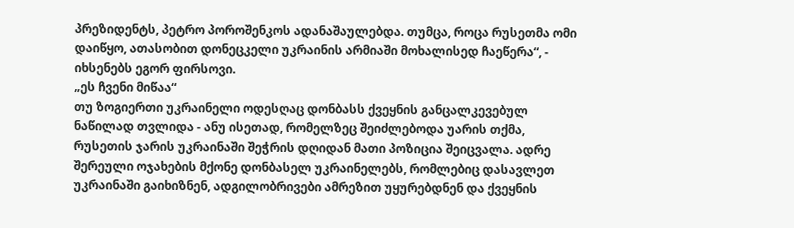პრეზიდენტს, პეტრო პოროშენკოს ადანაშაულებდა. თუმცა, როცა რუსეთმა ომი დაიწყო, ათასობით დონეცკელი უკრაინის არმიაში მოხალისედ ჩაეწერა“, - იხსენებს ეგორ ფირსოვი.
„ეს ჩვენი მიწაა“
თუ ზოგიერთი უკრაინელი ოდესღაც დონბასს ქვეყნის განცალკევებულ ნაწილად თვლიდა - ანუ ისეთად, რომელზეც შეიძლებოდა უარის თქმა, რუსეთის ჯარის უკრაინაში შეჭრის დღიდან მათი პოზიცია შეიცვალა. ადრე შერეული ოჯახების მქონე დონბასელ უკრაინელებს, რომლებიც დასავლეთ უკრაინაში გაიხიზნენ, ადგილობრივები ამრეზით უყურებდნენ და ქვეყნის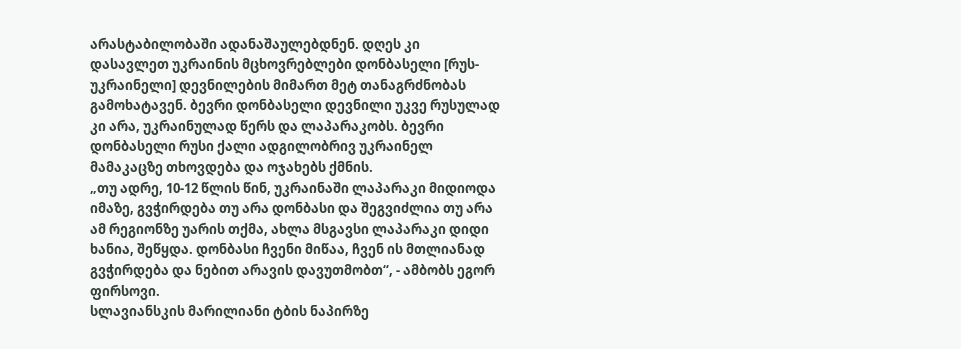არასტაბილობაში ადანაშაულებდნენ. დღეს კი დასავლეთ უკრაინის მცხოვრებლები დონბასელი [რუს-უკრაინელი] დევნილების მიმართ მეტ თანაგრძნობას გამოხატავენ. ბევრი დონბასელი დევნილი უკვე რუსულად კი არა, უკრაინულად წერს და ლაპარაკობს. ბევრი დონბასელი რუსი ქალი ადგილობრივ უკრაინელ მამაკაცზე თხოვდება და ოჯახებს ქმნის.
„თუ ადრე, 10-12 წლის წინ, უკრაინაში ლაპარაკი მიდიოდა იმაზე, გვჭირდება თუ არა დონბასი და შეგვიძლია თუ არა ამ რეგიონზე უარის თქმა, ახლა მსგავსი ლაპარაკი დიდი ხანია, შეწყდა. დონბასი ჩვენი მიწაა, ჩვენ ის მთლიანად გვჭირდება და ნებით არავის დავუთმობთ“, - ამბობს ეგორ ფირსოვი.
სლავიანსკის მარილიანი ტბის ნაპირზე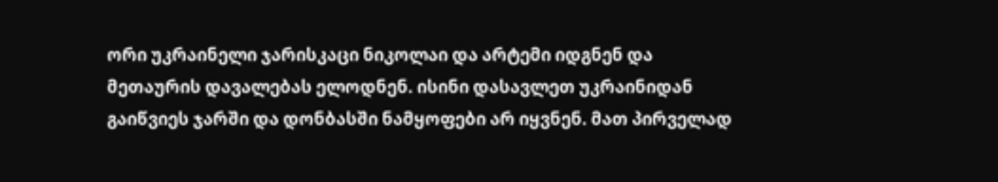ორი უკრაინელი ჯარისკაცი ნიკოლაი და არტემი იდგნენ და მეთაურის დავალებას ელოდნენ. ისინი დასავლეთ უკრაინიდან გაიწვიეს ჯარში და დონბასში ნამყოფები არ იყვნენ. მათ პირველად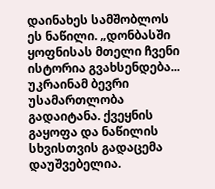დაინახეს სამშობლოს ეს ნაწილი. „დონბასში ყოფნისას მთელი ჩვენი ისტორია გვახსენდება... უკრაინამ ბევრი უსამართლობა გადაიტანა. ქვეყნის გაყოფა და ნაწილის სხვისთვის გადაცემა დაუშვებელია.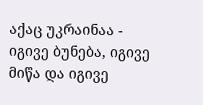აქაც უკრაინაა - იგივე ბუნება, იგივე მიწა და იგივე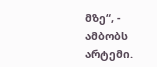მზე“, - ამბობს არტემი.